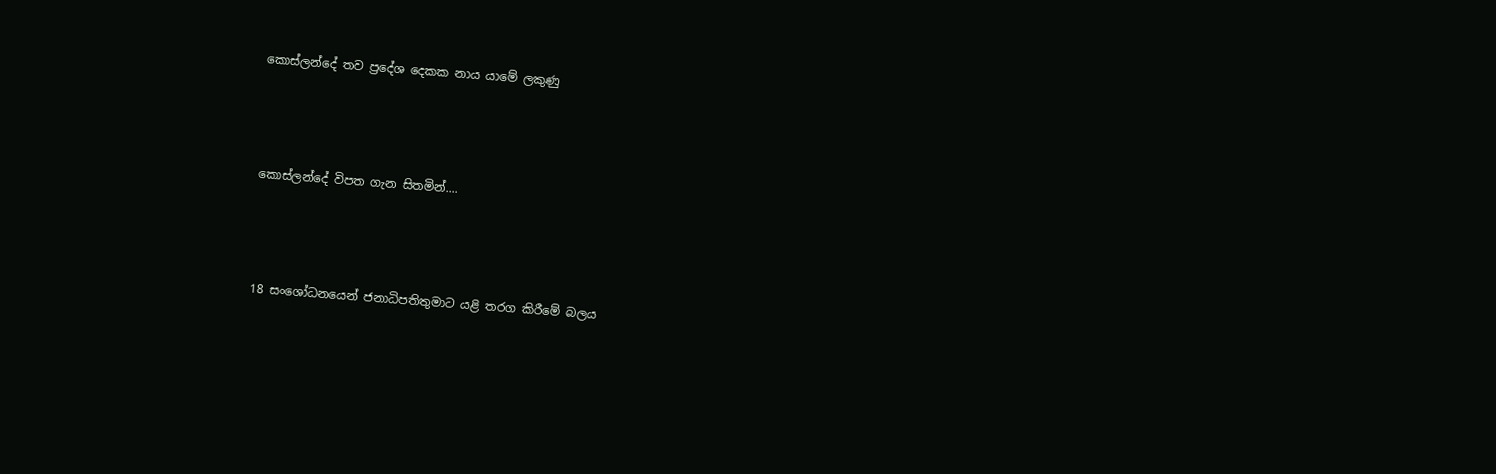කොස්ලන්දේ තව ප්‍රදේශ දෙකක නාය යාමේ ලකුණු




කොස්ලන්දේ විපත ගැන සිතමින්....




18 සංශෝධනයෙන් ජනාධිපතිතුමාට යළි තරග කිරීමේ බලය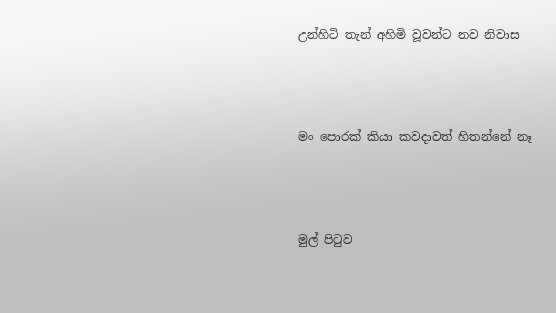උන්හිටි තැන් අහිමි වූවන්ට නව නිවාස




මං පොරක් කියා කවදාවත් හිතන්නේ නෑ




මුල් පිටුව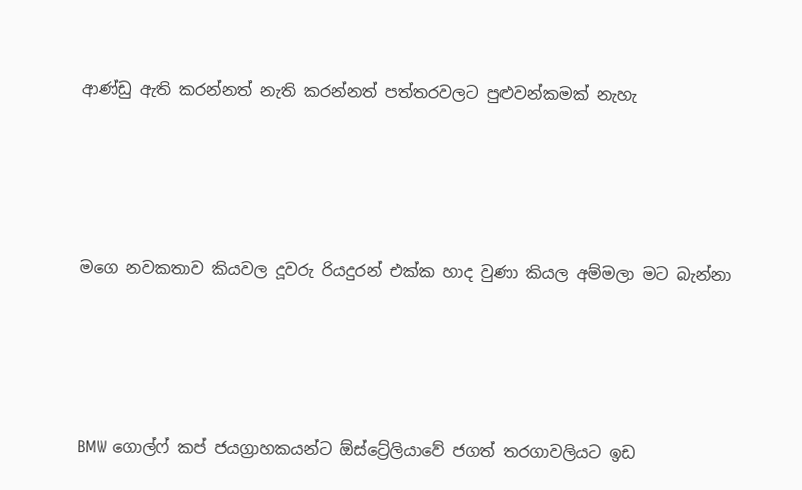ආණ්ඩු ඇති කරන්නත් නැති කරන්නත් පත්තරවලට පුළුවන්කමක් නැහැ




ම‍ගෙ නවකතාව කියවල දූවරු රියදුරන් එක්ක හාද වුණා කියල අම්මලා මට බැන්නා




BMW ගොල්ෆ් කප් ජයග්‍රාහකයන්ට ඕස්ට්‍රේලියාවේ ජගත් තරගාවලියට ඉඩ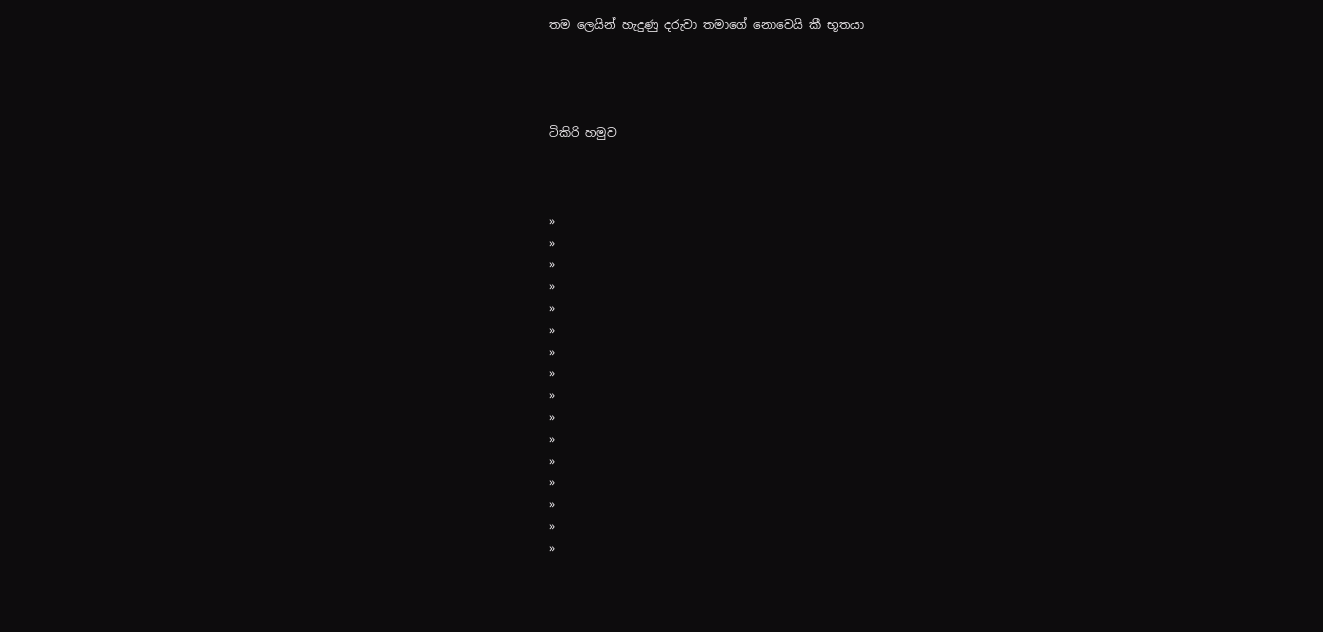තම ලෙයින් හැදුණු දරුවා තමාගේ නොවෙයි කී භූතයා




ටිකිරි හමුව



»
»
»
»
»
»
»
»
»
»
»
»
»
»
»
»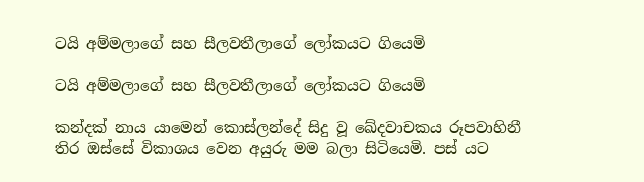ටයි අම්මලාගේ සහ සීලවතීලාගේ ලෝකයට ගියෙමි

ටයි අම්මලාගේ සහ සීලවතීලාගේ ලෝකයට ගියෙමි

කන්දක් නාය යාමෙන් කොස්ලන්දේ සිදු වූ ඛේදවාචකය රූපවාහිනී තිර ඔස්සේ විකාශය වෙන අයුරු මම බලා සිටියෙමි. පස් යට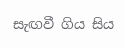සැඟවී ගිය සිය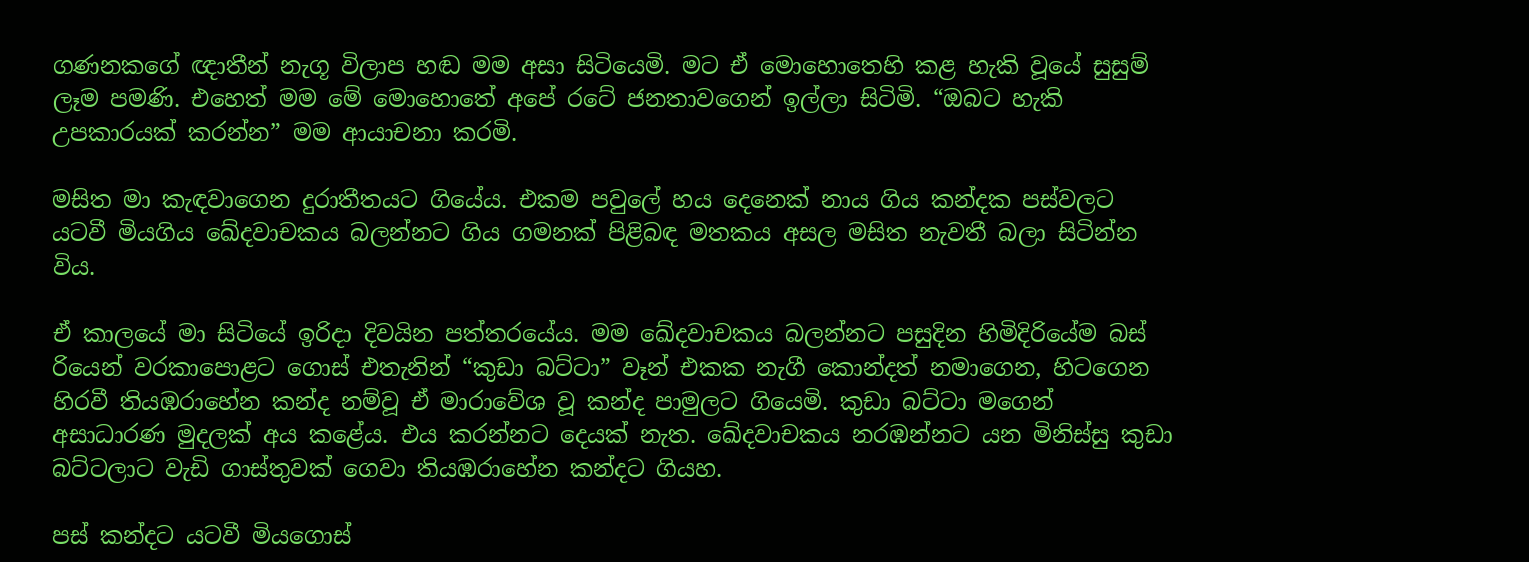ගණනකගේ ඥාතීන් නැගූ විලාප හඬ මම අසා සිටියෙමි. මට ඒ මොහොතෙහි කළ හැකි වූයේ සුසුම් ලෑම පමණි. එහෙත් මම මේ මොහොතේ අපේ රටේ ජනතාවගෙන් ඉල්ලා සිටිමි. “ඔබට හැකි උපකාරයක් කරන්න” මම ආයාචනා කරමි.

මසිත මා කැඳවාගෙන දුරාතීතයට ගියේය. එකම පවුලේ හය දෙනෙක් නාය ගිය කන්දක පස්වලට යටවී මියගිය ඛේදවාචකය බලන්නට ගිය ගමනක් පිළිබඳ මතකය අසල මසිත නැවතී බලා සිටින්න විය.

ඒ කාලයේ මා සිටියේ ඉරිදා දිවයින පත්තරයේය. මම ඛේදවාචකය බලන්නට පසුදින හිමිදිරියේම බස් රියෙන් වරකාපොළට ගොස් එතැනින් “කුඩා බට්ටා” වෑන් එකක නැගී කොන්දත් නමාගෙන, හිටගෙන හිරවී තියඹරාහේන කන්ද නම්වූ ඒ මාරාවේශ වූ කන්ද පාමුලට ගියෙමි. කුඩා බට්ටා මගෙන් අසාධාරණ මුදලක් අය කළේය. එය කරන්නට දෙයක් නැත. ඛේදවාචකය නරඹන්නට යන මිනිස්සු කුඩා බට්ටලාට වැඩි ගාස්තුවක් ගෙවා තියඹරාහේන කන්දට ගියහ.

පස් කන්දට යටවී මියගොස්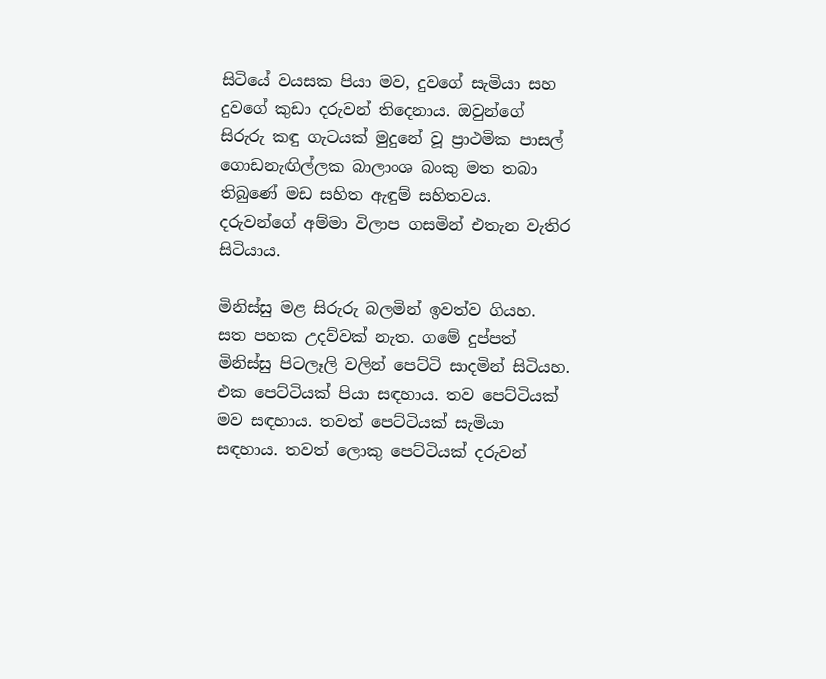සිටියේ වයසක පියා මව, දුවගේ සැමියා සහ දුවගේ කුඩා දරුවන් තිදෙනාය. ඔවුන්ගේ සිරුරු කඳු ගැටයක් මුදුනේ වූ ප්‍රාථමික පාසල් ගොඩනැඟිල්ලක බාලාංශ බංකු මත තබා තිබුණේ මඩ සහිත ඇඳුම් සහිතවය. දරුවන්ගේ අම්මා විලාප ගසමින් එතැන වැතිර සිටියාය.

මිනිස්සු මළ සිරුරු බලමින් ඉවත්ව ගියහ. සත පහක උදව්වක් නැත. ගමේ දුප්පත් මිනිස්සු පිටලෑලි වලින් පෙට්ටි සාදමින් සිටියහ. එක පෙට්ටියක් පියා සඳහාය. තව පෙට්ටියක් මව සඳහාය. තවත් පෙට්ටියක් සැමියා සඳහාය. තවත් ලොකු පෙට්ටියක් දරුවන්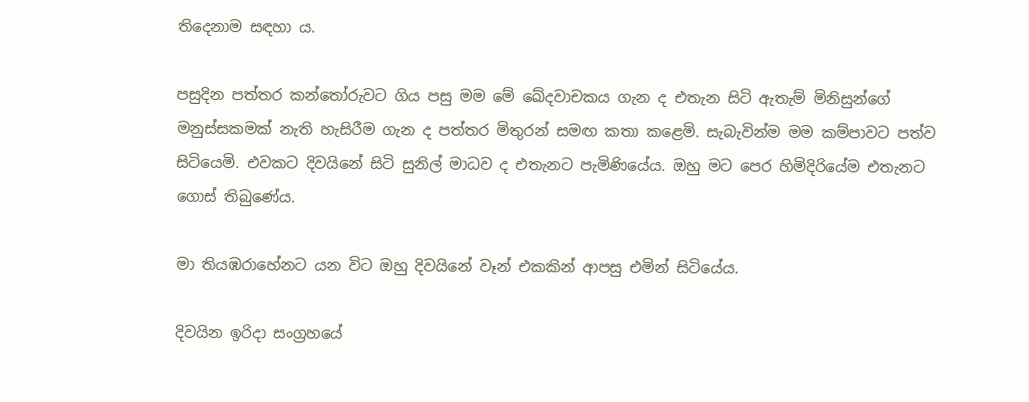තිදෙනාම සඳහා ය.

පසුදින පත්තර කන්තෝරුවට ගිය පසු මම මේ ඛේදවාචකය ගැන ද එතැන සිටි ඇතැම් මිනිසුන්ගේ මනුස්සකමක් නැති හැසිරීම ගැන ද පත්තර මිතුරන් සමඟ කතා කළෙමි. සැබැවින්ම මම කම්පාවට පත්ව සිටියෙමි. එවකට දිවයිනේ සිටි සුනිල් මාධව ද එතැනට පැමිණියේය. ඔහු මට පෙර හිමිදිරියේම එතැනට ගොස් තිබුණේය.

මා තියඹරාහේනට යන විට ඔහු දිවයිනේ වෑන් එකකින් ආපසු එමින් සිටියේය.

දිවයින ඉරිදා සංග්‍රහයේ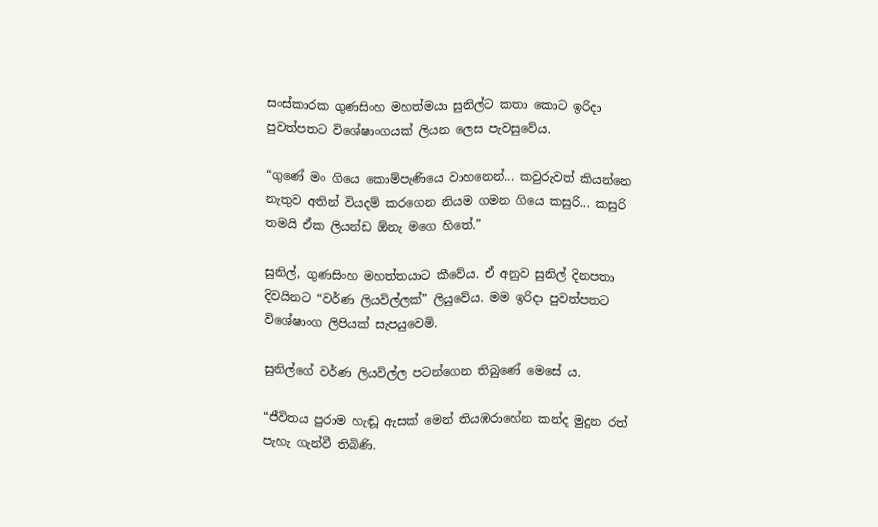සංස්කාරක ගුණසිංහ මහත්මයා සුනිල්ට කතා කොට ඉරිදා පුවත්පතට විශේෂාංගයක් ලියන ලෙස පැවසුවේය.

“ගුණේ මං ගියෙ කොම්පැණියෙ වාහනෙන්... කවුරුවත් කියන්නෙ නැතුව අතින් වියදම් කරගෙන නියම ගමන ගියෙ කසුරි... කසුරි තමයි ඒක ලියන්ඩ ඕනැ මගෙ හිතේ.”

සුනිල්, ගුණසිංහ මහත්තයාට කීවේය. ඒ අනුව සුනිල් දිනපතා දිවයිනට “වර්ණ ලියවිල්ලක්” ලියුවේය. මම ඉරිදා පුවත්පතට විශේෂාංග ලිපියක් සැපයුවෙමි.

සුනිල්ගේ වර්ණ ලියවිල්ල පටන්ගෙන තිබුණේ මෙසේ ය.

“ජීවිතය පුරාම හැඬූ ඇසක් මෙන් තියඹරාහේන කන්ද මුදුන රත් පැහැ ගැන්වී තිබිණි.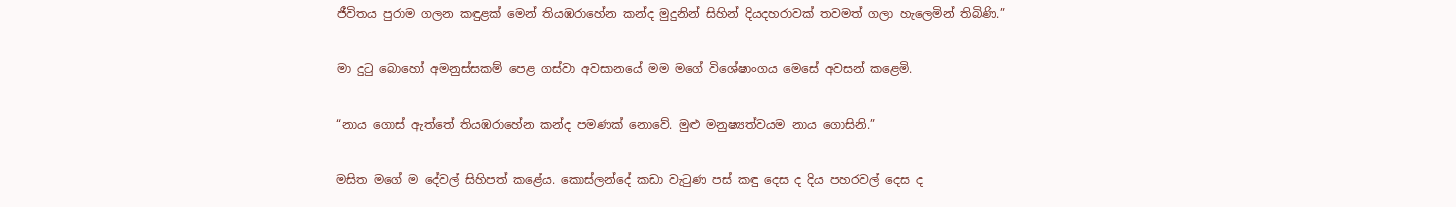ජීවිතය පුරාම ගලන කඳුළක් මෙන් තියඹරාහේන කන්ද මුදුනින් සිහින් දියදහරාවක් තවමත් ගලා හැලෙමින් තිබිණි.”

මා දුටු බොහෝ අමනුස්සකම් පෙළ ගස්වා අවසානයේ මම මගේ විශේෂාංගය මෙසේ අවසන් කළෙමි.

“නාය ගොස් ඇත්තේ තියඹරාහේන කන්ද පමණක් නොවේ. මුළු මනුෂ්‍යත්වයම නාය ගොසිනි.”

මසිත මගේ ම දේවල් සිහිපත් කළේය. කොස්ලන්දේ කඩා වැටුණ පස් කඳු දෙස ද දිය පහරවල් දෙස ද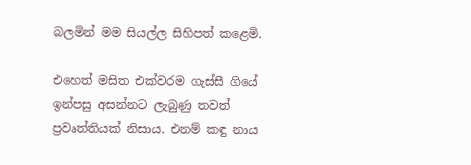බලමින් මම සියල්ල සිහිපත් කළෙමි.

එහෙත් මසිත එක්වරම ගැස්සී ගියේ ඉන්පසු අසන්නට ලැබුණු තවත් ප්‍රවෘත්තියක් නිසාය. එනම් කඳු නාය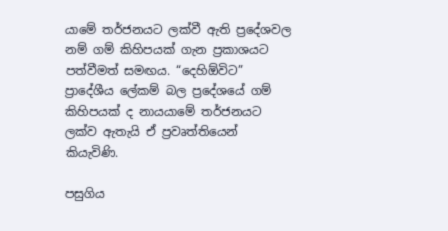යාමේ තර්ජනයට ලක්වී ඇති ප්‍රදේශවල නම් ගම් කිහිපයක් ගැන ප්‍රකාශයට පත්වීමත් සමඟය. “දෙහිඕවිට” ප්‍රාදේශීය ලේකම් බල ප්‍රදේශයේ ගම් කිහිපයක් ද නායයාමේ තර්ජනයට ලක්ව ඇතැයි ‍ඒ ප්‍රවෘත්තියෙන් කියැවිණි.

පසුගිය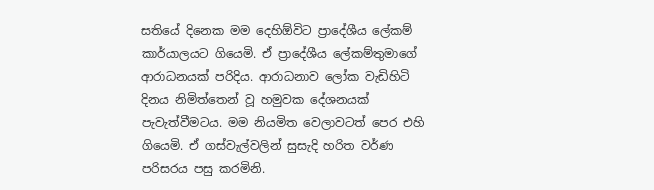සතියේ දිනෙක මම දෙහිඕවිට ප්‍රාදේශීය ලේකම් කාර්යාලයට ගියෙමි. ඒ ප්‍රාදේශීය ලේකම්තුමාගේ ආරාධනයක් පරිදිය. ආරාධනාව ලෝක වැඩිහිටි දිනය නිමිත්තෙන් වූ හමුවක දේශනයක් පැවැත්වීමටය. මම නියමිත වෙලාවටත් පෙර එහි ගියෙමි. ඒ ගස්වැල්වලින් සුසැදි හරිත වර්ණ පරිසරය පසු කරමිනි.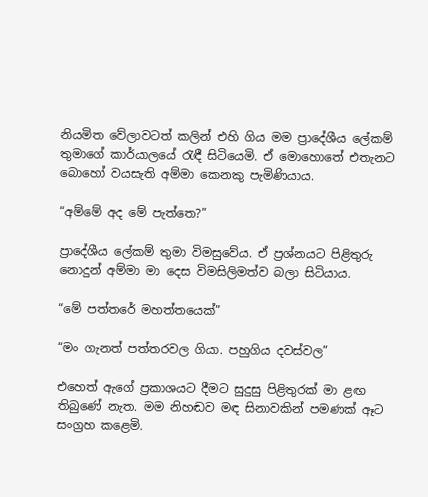නියමිත වේලාවටත් කලින් එහි ගිය මම ප්‍රාදේශීය ලේකම් තුමාගේ කාර්යාලයේ රැඳී සිටියෙමි. ඒ මොහොතේ එතැනට බොහෝ වයසැති අම්මා කෙනකු පැමිණියාය.

“අම්මේ අද මේ පැත්තෙ?”

ප්‍රාදේශීය ලේකම් තුමා විමසුවේය. ඒ ප්‍රශ්නයට පිළිතුරු නොදුන් අම්මා මා දෙස විමසිලිමත්ව බලා සිටියාය.

“මේ පත්තරේ මහත්තයෙක්”

“මං ගැනත් පත්තරවල ගියා. පහුගිය දවස්වල”

එහෙත් ඇගේ ප්‍රකාශයට දීමට සුදුසු පිළිතුරක් මා ළඟ තිබුණේ නැත. මම නිහඬව මඳ සිනාවකින් පමණක් ඈට සංග්‍රහ කළෙමි.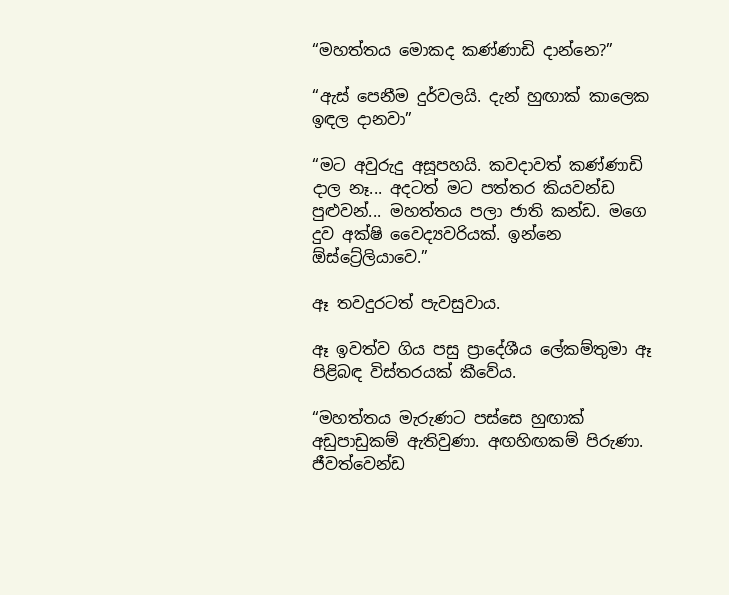“මහත්තය මොකද කණ්ණාඩි දාන්නෙ?”

“ඇස් පෙනීම දුර්වලයි. දැන් හුඟාක් කාලෙක ඉඳල දානවා”

“මට අවුරුදු අසූපහයි. කවදාවත් කණ්ණාඩි දාල නෑ... අදටත් මට පත්තර කියවන්ඩ පුළුවන්... මහත්තය පලා ජාති කන්ඩ. මගෙ දුව අක්ෂි වෛද්‍යවරියක්. ඉන්නෙ ඕස්ට්‍රේලියාවෙ.”

ඈ තවදුරටත් පැවසුවාය.

ඈ ඉවත්ව ගිය පසු ප්‍රාදේශීය ලේකම්තුමා ඈ පිළිබඳ විස්තරයක් කීවේය.

“මහත්තය මැරුණට පස්සෙ හුඟාක් අඩුපාඩුකම් ඇතිවුණා. අඟහිඟකම් පිරුණා. ජීවත්වෙන්ඩ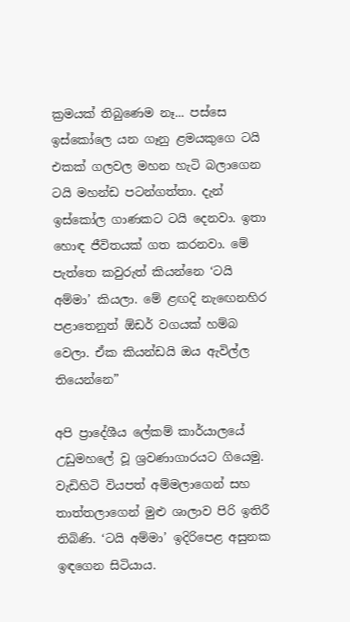ක්‍රමයක් තිබුණෙම නෑ... පස්සෙ ඉස්කෝලෙ යන ගෑනු ළමයකුගෙ ටයි එකක් ගලවල මහන හැටි බලාගෙන ටයි මහන්ඩ පටන්ගත්තා. දැන් ඉස්කෝල ගාණකට ටයි දෙනවා. ඉතා හොඳ ජීවිතයක් ගත කරනවා. මේ පැත්තෙ කවුරුත් කියන්නෙ ‘ටයි අම්මා’ කියලා. මේ ළඟදි නැ‍‍ඟෙනහිර පළාතෙනුත් ඕඩර් වගයක් හම්බ වෙලා. ඒක කියන්ඩයි ඔය ඇවිල්ල තියෙන්නෙ”

අපි ප්‍රාදේශීය ලේකම් කාර්යාලයේ උඩුමහලේ වූ ශ්‍රවණාගාරයට ගියෙමු. වැඩිහිටි වියපත් අම්මලාගෙන් සහ තාත්තලාගෙන් මුළු ශාලාව පිරි ඉතිරී තිබිණි. ‘ටයි අම්මා’ ඉදිරිපෙළ අසුනක ඉඳගෙන සිටියාය.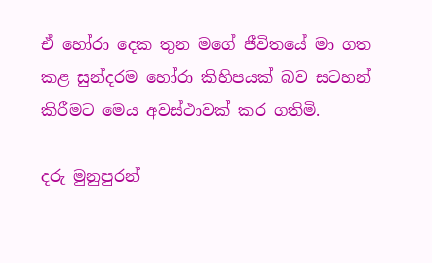ඒ හෝරා දෙක තුන මගේ ජීවිතයේ මා ගත කළ සුන්දරම හෝරා කිහිපයක් බව සටහන් කිරීමට මෙය අවස්ථාවක් කර ගතිමි.

දරු මුනුපුරන්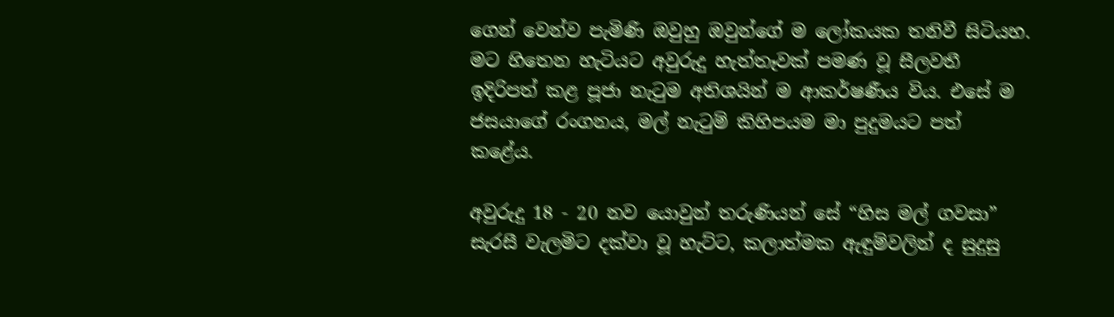ගෙන් වෙන්ව පැමිණි ඔවුහු ඔවුන්ගේ ම ලෝකයක තනිවී සිටියහ. මට හිතෙන හැටියට අවුරුදු හැත්තෑවක් පමණ වූ සීලවතී ඉදිරිපත් කළ පූජා නැටුම අතිශයින් ම ආකර්ෂණීය විය. එසේ ම ජසයාගේ රංගනය, මල් නැටුම් කිහිපයම මා පුදුමයට පත් කළේය.

අවුරුදු 18 - 20 නව යොවුන් තරුණියන් සේ “හිස මල් ගවසා” සැරසී වැලමිට දක්වා වූ හැට්ට, කලාත්මක ඇඳුම්වලින් ද සුදුසු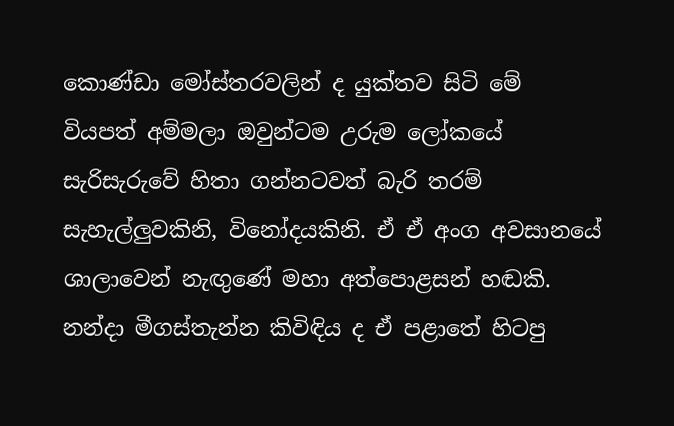කොණ්ඩා මෝස්තරවලින් ද යුක්තව සිටි මේ වියපත් අම්මලා ඔවුන්ටම උරුම ලෝකයේ සැරිසැරුවේ හිතා ගන්නටවත් බැරි තරම් සැහැල්ලුවකිනි, විනෝදයකිනි. ඒ ඒ අංග අවසානයේ ශාලාවෙන් නැඟුණේ මහා අත්පොළසන් හඬකි. නන්දා මීගස්තැන්න කිවිඳිය ද ඒ පළාතේ හිටපු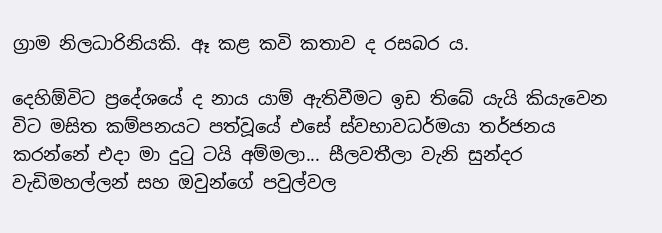ග්‍රාම නිලධාරිනියකි. ඈ කළ කවි කතාව ද රසබර ය.

දෙහිඕවිට ප්‍රදේශයේ ද නාය යාම් ඇතිවීමට ඉඩ තිබේ යැයි කියැවෙන විට මසිත කම්පනයට පත්වූයේ එසේ ස්වභාවධර්මයා තර්ජනය කරන්නේ එදා මා දුටු ටයි අම්මලා... සීලවතීලා වැනි සුන්දර වැඩිමහල්ලන් සහ ඔවුන්ගේ පවුල්වල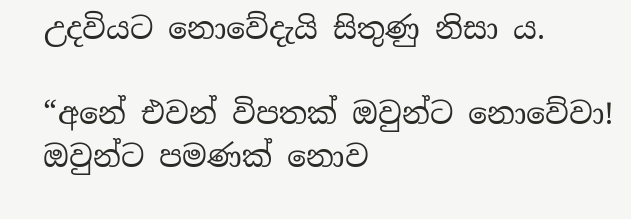උදවියට නොවේදැයි සිතුණු නිසා ය.

“අනේ එවන් විපතක් ඔවුන්ට නොවේවා! ඔවුන්ට පමණක් නොව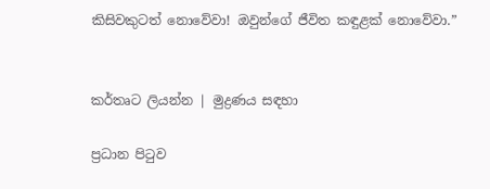කිසිවකුටත් නොවේවා! ඔවුන්ගේ ජීවිත කඳුළක් නොවේවා.”


කර්තෘට ලියන්න | මුද්‍රණය සඳහා

ප්‍රධාන පිටුව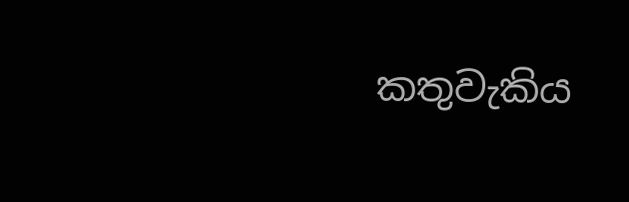කතුවැකිය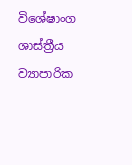විශේෂාංග ශාස්ත්‍රීය ව්‍යාපාරික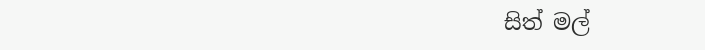සිත් මල්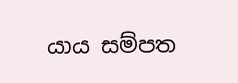යාය සම්පත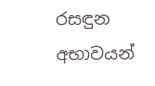රසඳුන අභාවයන්